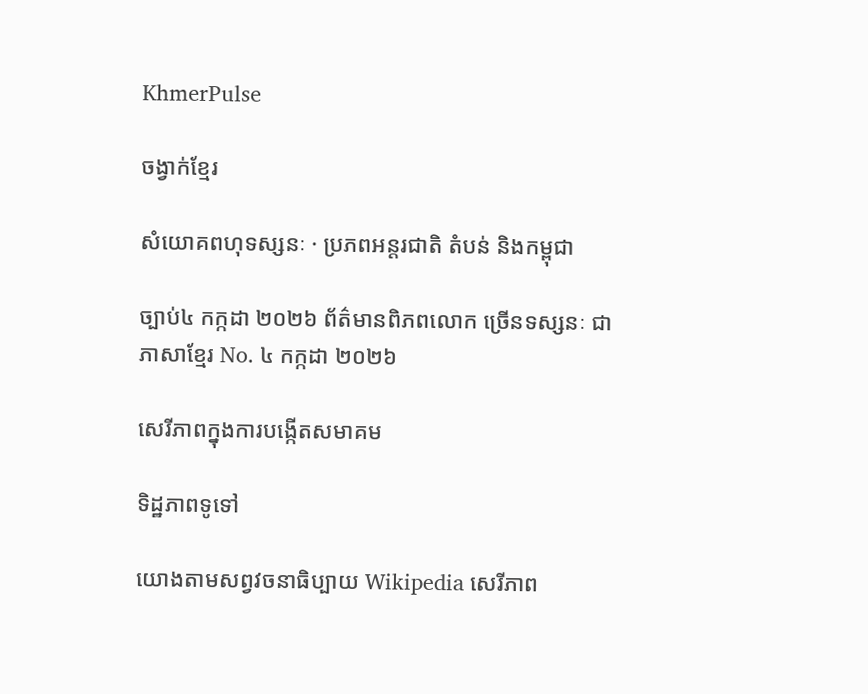KhmerPulse

ចង្វាក់ខ្មែរ

សំយោគពហុទស្សនៈ · ប្រភពអន្តរជាតិ តំបន់ និងកម្ពុជា

ច្បាប់៤ កក្កដា ២០២៦ ព័ត៌មានពិភពលោក ច្រើនទស្សនៈ ជាភាសាខ្មែរ No. ៤ កក្កដា ២០២៦

សេរីភាពក្នុងការបង្កើតសមាគម

ទិដ្ឋភាពទូទៅ

យោងតាមសព្វវចនាធិប្បាយ Wikipedia សេរីភាព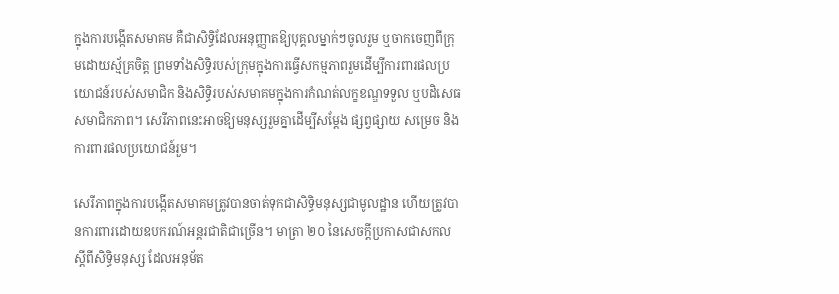ក្នុងការបង្កើតសមាគម គឺជាសិទ្ធិដែលអនុញ្ញាតឱ្យបុគ្គលម្នាក់ៗចូលរួម ឬចាកចេញពីក្រុមដោយស្ម័គ្រចិត្ត ព្រមទាំងសិទ្ធិរបស់ក្រុមក្នុងការធ្វើសកម្មភាពរួមដើម្បីការពារផលប្រយោជន៍របស់សមាជិក និងសិទ្ធិរបស់សមាគមក្នុងការកំណត់លក្ខខណ្ឌទទួល ឬបដិសេធសមាជិកភាព។ សេរីភាពនេះអាចឱ្យមនុស្សរួមគ្នាដើម្បីសម្តែង ផ្សព្វផ្សាយ សម្រេច និងការពារផលប្រយោជន៍រួម។

សេរីភាពក្នុងការបង្កើតសមាគមត្រូវបានចាត់ទុកជាសិទ្ធិមនុស្សជាមូលដ្ឋាន ហើយត្រូវបានការពារដោយឧបករណ៍អន្តរជាតិជាច្រើន។ មាត្រា ២០ នៃសេចក្តីប្រកាសជាសកលស្តីពីសិទ្ធិមនុស្ស ដែលអនុម័ត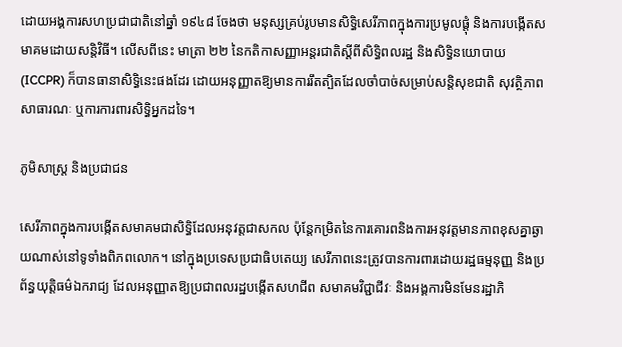ដោយអង្គការសហប្រជាជាតិនៅឆ្នាំ ១៩៤៨ ចែងថា មនុស្សគ្រប់រូបមានសិទ្ធិសេរីភាពក្នុងការប្រមូលផ្តុំ និងការបង្កើតសមាគមដោយសន្តិវិធី។ លើសពីនេះ មាត្រា ២២ នៃកតិកាសញ្ញាអន្តរជាតិស្តីពីសិទ្ធិពលរដ្ឋ និងសិទ្ធិនយោបាយ (ICCPR) ក៏បានធានាសិទ្ធិនេះផងដែរ ដោយអនុញ្ញាតឱ្យមានការរឹតត្បិតដែលចាំបាច់សម្រាប់សន្តិសុខជាតិ សុវត្ថិភាពសាធារណៈ ឬការការពារសិទ្ធិអ្នកដទៃ។

ភូមិសាស្ត្រ និងប្រជាជន

សេរីភាពក្នុងការបង្កើតសមាគមជាសិទ្ធិដែលអនុវត្តជាសកល ប៉ុន្តែកម្រិតនៃការគោរពនិងការអនុវត្តមានភាពខុសគ្នាឆ្ងាយណាស់នៅទូទាំងពិភពលោក។ នៅក្នុងប្រទេសប្រជាធិបតេយ្យ សេរីភាពនេះត្រូវបានការពារដោយរដ្ឋធម្មនុញ្ញ និងប្រព័ន្ធយុត្តិធម៌ឯករាជ្យ ដែលអនុញ្ញាតឱ្យប្រជាពលរដ្ឋបង្កើតសហជីព សមាគមវិជ្ជាជីវៈ និងអង្គការមិនមែនរដ្ឋាភិ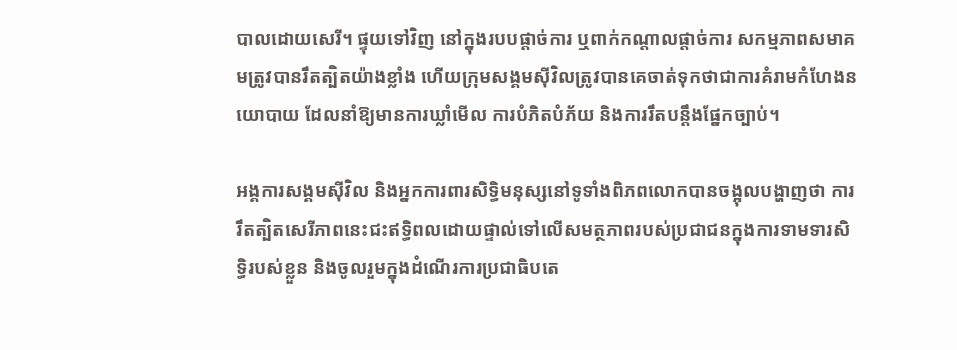បាលដោយសេរី។ ផ្ទុយទៅវិញ នៅក្នុងរបបផ្តាច់ការ ឬពាក់កណ្តាលផ្តាច់ការ សកម្មភាពសមាគមត្រូវបានរឹតត្បិតយ៉ាងខ្លាំង ហើយក្រុមសង្គមស៊ីវិលត្រូវបានគេចាត់ទុកថាជាការគំរាមកំហែងនយោបាយ ដែលនាំឱ្យមានការឃ្លាំមើល ការបំភិតបំភ័យ និងការរឹតបន្តឹងផ្នែកច្បាប់។

អង្គការសង្គមស៊ីវិល និងអ្នកការពារសិទ្ធិមនុស្សនៅទូទាំងពិភពលោកបានចង្អុលបង្ហាញថា ការរឹតត្បិតសេរីភាពនេះជះឥទ្ធិពលដោយផ្ទាល់ទៅលើសមត្ថភាពរបស់ប្រជាជនក្នុងការទាមទារសិទ្ធិរបស់ខ្លួន និងចូលរួមក្នុងដំណើរការប្រជាធិបតេ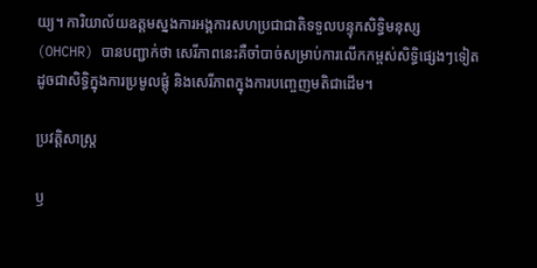យ្យ។ ការិយាល័យឧត្តមស្នងការអង្គការសហប្រជាជាតិទទួលបន្ទុកសិទ្ធិមនុស្ស (OHCHR) បានបញ្ជាក់ថា សេរីភាពនេះគឺចាំបាច់សម្រាប់ការលើកកម្ពស់សិទ្ធិផ្សេងៗទៀត ដូចជាសិទ្ធិក្នុងការប្រមូលផ្តុំ និងសេរីភាពក្នុងការបញ្ចេញមតិជាដើម។

ប្រវត្តិសាស្ត្រ

ឫ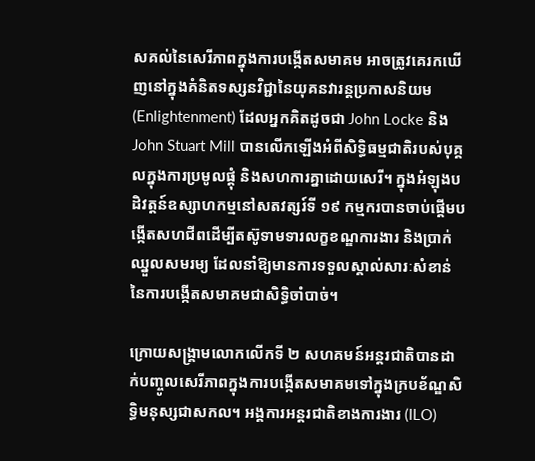សគល់នៃសេរីភាពក្នុងការបង្កើតសមាគម អាចត្រូវគេរកឃើញនៅក្នុងគំនិតទស្សនវិជ្ជានៃយុគនវារន្តប្រកាសនិយម (Enlightenment) ដែលអ្នកគិតដូចជា John Locke និង John Stuart Mill បានលើកឡើងអំពីសិទ្ធិធម្មជាតិរបស់បុគ្គលក្នុងការប្រមូលផ្តុំ និងសហការគ្នាដោយសេរី។ ក្នុងអំឡុងបដិវត្តន៍ឧស្សាហកម្មនៅសតវត្សរ៍ទី ១៩ កម្មករបានចាប់ផ្តើមបង្កើតសហជីពដើម្បីតស៊ូទាមទារលក្ខខណ្ឌការងារ និងប្រាក់ឈ្នួលសមរម្យ ដែលនាំឱ្យមានការទទួលស្គាល់សារៈសំខាន់នៃការបង្កើតសមាគមជាសិទ្ធិចាំបាច់។

ក្រោយសង្គ្រាមលោកលើកទី ២ សហគមន៍អន្តរជាតិបានដាក់បញ្ចូលសេរីភាពក្នុងការបង្កើតសមាគមទៅក្នុងក្របខ័ណ្ឌសិទ្ធិមនុស្សជាសកល។ អង្គការអន្តរជាតិខាងការងារ (ILO)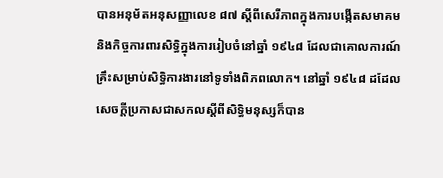បានអនុម័តអនុសញ្ញាលេខ ៨៧ ស្តីពីសេរីភាពក្នុងការបង្កើតសមាគម និងកិច្ចការពារសិទ្ធិក្នុងការរៀបចំនៅឆ្នាំ ១៩៤៨ ដែលជាគោលការណ៍គ្រឹះសម្រាប់សិទ្ធិការងារនៅទូទាំងពិភពលោក។ នៅឆ្នាំ ១៩៤៨ ដដែល សេចក្តីប្រកាសជាសកលស្តីពីសិទ្ធិមនុស្សក៏បាន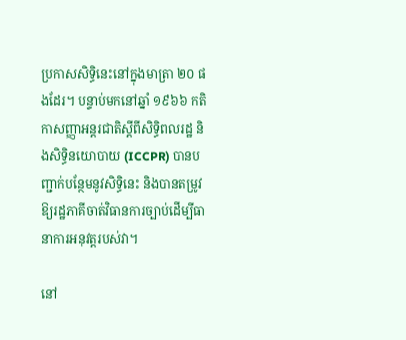ប្រកាសសិទ្ធិនេះនៅក្នុងមាត្រា ២០ ផងដែរ។ បន្ទាប់មកនៅឆ្នាំ ១៩៦៦ កតិកាសញ្ញាអន្តរជាតិស្តីពីសិទ្ធិពលរដ្ឋ និងសិទ្ធិនយោបាយ (ICCPR) បានបញ្ជាក់បន្ថែមនូវសិទ្ធិនេះ និងបានតម្រូវឱ្យរដ្ឋភាគីចាត់វិធានការច្បាប់ដើម្បីធានាការអនុវត្តរបស់វា។

នៅ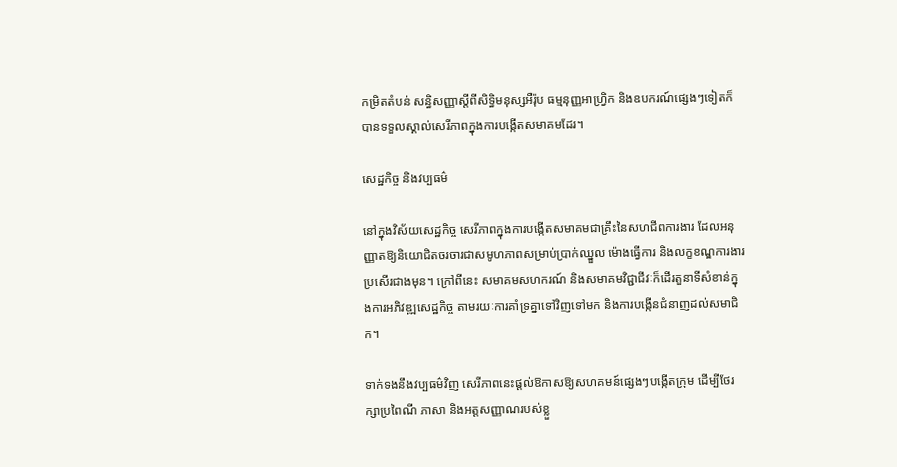កម្រិតតំបន់ សន្ធិសញ្ញាស្តីពីសិទ្ធិមនុស្សអឺរ៉ុប ធម្មនុញ្ញអាហ្វ្រិក និងឧបករណ៍ផ្សេងៗទៀតក៏បានទទួលស្គាល់សេរីភាពក្នុងការបង្កើតសមាគមដែរ។

សេដ្ឋកិច្ច និងវប្បធម៌

នៅក្នុងវិស័យសេដ្ឋកិច្ច សេរីភាពក្នុងការបង្កើតសមាគមជាគ្រឹះនៃសហជីពការងារ ដែលអនុញ្ញាតឱ្យនិយោជិតចរចារជាសមូហភាពសម្រាប់ប្រាក់ឈ្នួល ម៉ោងធ្វើការ និងលក្ខខណ្ឌការងារប្រសើរជាងមុន។ ក្រៅពីនេះ សមាគមសហករណ៍ និងសមាគមវិជ្ជាជីវៈក៏ដើរតួនាទីសំខាន់ក្នុងការអភិវឌ្ឍសេដ្ឋកិច្ច តាមរយៈការគាំទ្រគ្នាទៅវិញទៅមក និងការបង្កើនជំនាញដល់សមាជិក។

ទាក់ទងនឹងវប្បធម៌វិញ សេរីភាពនេះផ្តល់ឱកាសឱ្យសហគមន៍ផ្សេងៗបង្កើតក្រុម ដើម្បីថែរក្សាប្រពៃណី ភាសា និងអត្តសញ្ញាណរបស់ខ្លួ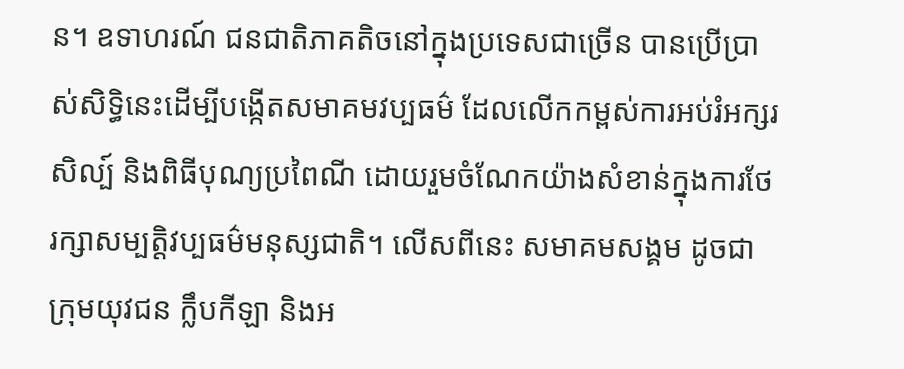ន។ ឧទាហរណ៍ ជនជាតិភាគតិចនៅក្នុងប្រទេសជាច្រើន បានប្រើប្រាស់សិទ្ធិនេះដើម្បីបង្កើតសមាគមវប្បធម៌ ដែលលើកកម្ពស់ការអប់រំអក្សរសិល្ប៍ និងពិធីបុណ្យប្រពៃណី ដោយរួមចំណែកយ៉ាងសំខាន់ក្នុងការថែរក្សាសម្បត្តិវប្បធម៌មនុស្សជាតិ។ លើសពីនេះ សមាគមសង្គម ដូចជាក្រុមយុវជន ក្លឹបកីឡា និងអ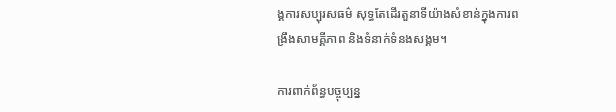ង្គការសប្បុរសធម៌ សុទ្ធតែដើរតួនាទីយ៉ាងសំខាន់ក្នុងការពង្រឹងសាមគ្គីភាព និងទំនាក់ទំនងសង្គម។

ការពាក់ព័ន្ធបច្ចុប្បន្ន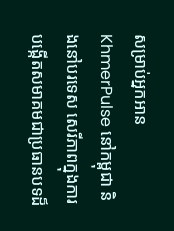សម្រាប់អ្នកអាន KhmerPulse នៅកម្ពុជា និងនៅបរទេស សេរីភាពក្នុងការបង្កើតសមាគមជាប្រធានបទដ៏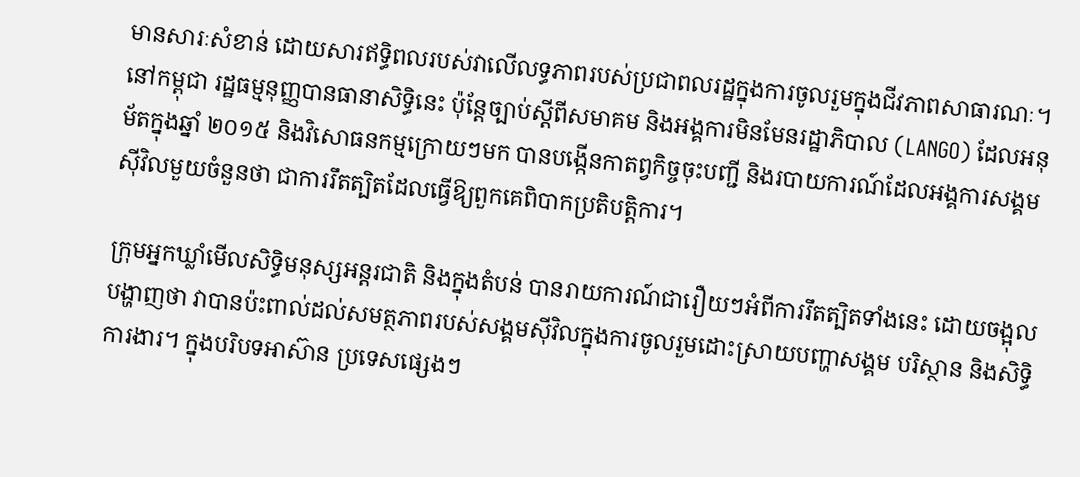មានសារៈសំខាន់ ដោយសារឥទ្ធិពលរបស់វាលើលទ្ធភាពរបស់ប្រជាពលរដ្ឋក្នុងការចូលរួមក្នុងជីវភាពសាធារណៈ។ នៅកម្ពុជា រដ្ឋធម្មនុញ្ញបានធានាសិទ្ធិនេះ ប៉ុន្តែច្បាប់ស្តីពីសមាគម និងអង្គការមិនមែនរដ្ឋាភិបាល (LANGO) ដែលអនុម័តក្នុងឆ្នាំ ២០១៥ និងវិសោធនកម្មក្រោយៗមក បានបង្កើនកាតព្វកិច្ចចុះបញ្ជី និងរបាយការណ៍ដែលអង្គការសង្គមស៊ីវិលមួយចំនួនថា ជាការរឹតត្បិតដែលធ្វើឱ្យពួកគេពិបាកប្រតិបត្តិការ។

ក្រុមអ្នកឃ្លាំមើលសិទ្ធិមនុស្សអន្តរជាតិ និងក្នុងតំបន់ បានរាយការណ៍ជារឿយៗអំពីការរឹតត្បិតទាំងនេះ ដោយចង្អុលបង្ហាញថា វាបានប៉ះពាល់ដល់សមត្ថភាពរបស់សង្គមស៊ីវិលក្នុងការចូលរួមដោះស្រាយបញ្ហាសង្គម បរិស្ថាន និងសិទ្ធិការងារ។ ក្នុងបរិបទអាស៊ាន ប្រទេសផ្សេងៗ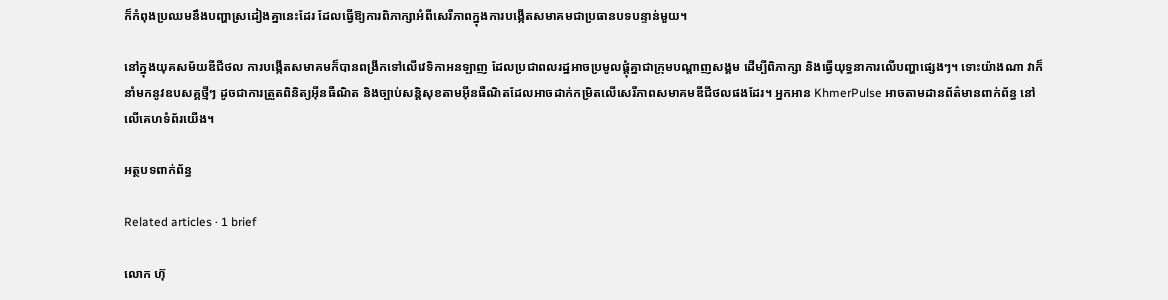ក៏កំពុងប្រឈមនឹងបញ្ហាស្រដៀងគ្នានេះដែរ ដែលធ្វើឱ្យការពិភាក្សាអំពីសេរីភាពក្នុងការបង្កើតសមាគមជាប្រធានបទបន្ទាន់មួយ។

នៅក្នុងយុគសម័យឌីជីថល ការបង្កើតសមាគមក៏បានពង្រីកទៅលើវេទិកាអនឡាញ ដែលប្រជាពលរដ្ឋអាចប្រមូលផ្តុំគ្នាជាក្រុមបណ្តាញសង្គម ដើម្បីពិភាក្សា និងធ្វើយុទ្ធនាការលើបញ្ហាផ្សេងៗ។ ទោះយ៉ាងណា វាក៏នាំមកនូវឧបសគ្គថ្មីៗ ដូចជាការត្រួតពិនិត្យអ៊ីនធឺណិត និងច្បាប់សន្តិសុខតាមអ៊ីនធឺណិតដែលអាចដាក់កម្រិតលើសេរីភាពសមាគមឌីជីថលផងដែរ។ អ្នកអាន KhmerPulse អាចតាមដានព័ត៌មានពាក់ព័ន្ធ នៅលើគេហទំព័រយើង។

អត្ថបទពាក់ព័ន្ធ

Related articles · 1 brief

លោក ហ៊ុ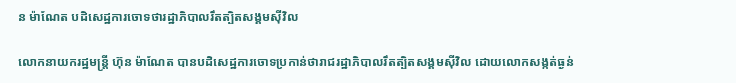ន ម៉ាណែត បដិសេដ្ឋការចោទថារដ្ឋាភិបាលរឹតត្បិតសង្គមស៊ីវិល

លោកនាយករដ្ឋមន្ត្រី ហ៊ុន ម៉ាណែត បានបដិសេដ្ឋការចោទប្រកាន់ថារាជរដ្ឋាភិបាលរឹតត្បិតសង្គមស៊ីវិល ដោយលោកសង្កត់ធ្ងន់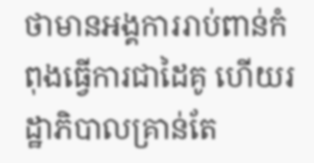ថាមានអង្គការរាប់ពាន់កំពុងធ្វើការជាដៃគូ ហើយរដ្ឋាភិបាលគ្រាន់តែ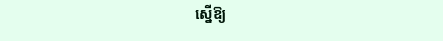ស្នើឱ្យ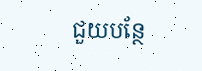ជួយបន្ថែ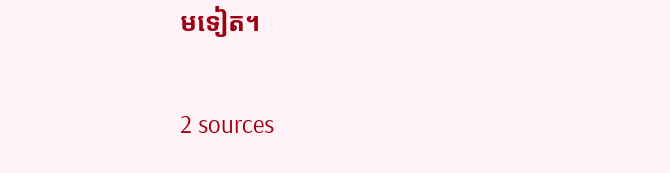មទៀត។

2 sources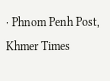· Phnom Penh Post, Khmer Times